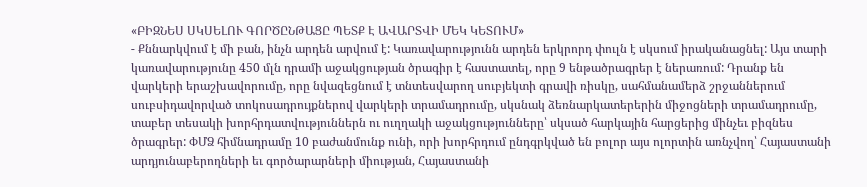«ԲԻԶՆԵՍ ՍԿՍԵԼՈՒ ԳՈՐԾԸՆԹԱՑԸ ՊԵՏՔ Է ԱՎԱՐՏՎԻ ՄԵԿ ԿԵՏՈՒՄ»
- Քննարկվում է մի բան, ինչն արդեն արվում է: Կառավարությունն արդեն երկրորդ փուլն է սկսում իրականացնել: Այս տարի կառավարությունը 450 մլն դրամի աջակցության ծրագիր է հաստատել, որը 9 ենթածրագրեր է ներառում: Դրանք են վարկերի երաշխավորումը, որը նվազեցնում է տնտեսվարող սուբյեկտի գրավի ռիսկը, սահմանամերձ շրջաններում սուբսիդավորված տոկոսադրույքներով վարկերի տրամադրումը, սկսնակ ձեռնարկատերերին միջոցների տրամադրումը, տաբեր տեսակի խորհրդատվություններն ու ուղղակի աջակցությունները՝ սկսած հարկային հարցերից մինչեւ բիզնես ծրագրեր: ՓՄՁ հիմնադրամը 10 բաժանմունք ունի, որի խորհրդում ընդգրկված են բոլոր այս ոլորտին առնչվող՝ Հայաստանի արդյունաբերողների եւ գործարարների միության, Հայաստանի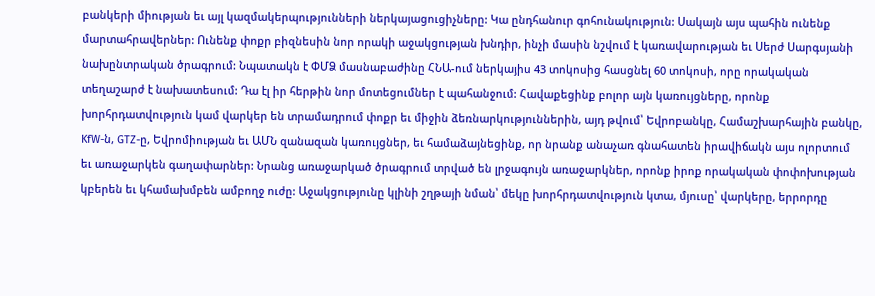բանկերի միության եւ այլ կազմակերպությունների ներկայացուցիչները: Կա ընդհանուր գոհունակություն: Սակայն այս պահին ունենք մարտահրավերներ: Ունենք փոքր բիզնեսին նոր որակի աջակցության խնդիր, ինչի մասին նշվում է կառավարության եւ Սերժ Սարգսյանի նախընտրական ծրագրում: Նպատակն է ՓՄՁ մասնաբաժինը ՀՆԱ-ում ներկայիս 43 տոկոսից հասցնել 60 տոկոսի, որը որակական տեղաշարժ է նախատեսում: Դա էլ իր հերթին նոր մոտեցումներ է պահանջում: Հավաքեցինք բոլոր այն կառույցները, որոնք խորհրդատվություն կամ վարկեր են տրամադրում փոքր եւ միջին ձեռնարկություններին, այդ թվում՝ Եվրոբանկը, Համաշխարհային բանկը, KfW-ն, GTZ-ը, Եվրոմիության եւ ԱՄՆ զանազան կառույցներ, եւ համաձայնեցինք, որ նրանք անաչառ գնահատեն իրավիճակն այս ոլորտում եւ առաջարկեն գաղափարներ: Նրանց առաջարկած ծրագրում տրված են լրջագույն առաջարկներ, որոնք իրոք որակական փոփոխության կբերեն եւ կհամախմբեն ամբողջ ուժը: Աջակցությունը կլինի շղթայի նման՝ մեկը խորհրդատվություն կտա, մյուսը՝ վարկերը, երրորդը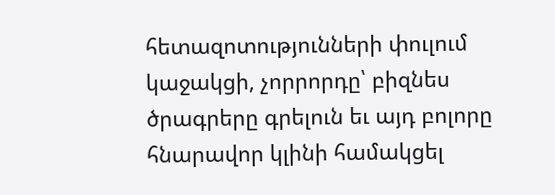հետազոտությունների փուլում կաջակցի, չորրորդը՝ բիզնես ծրագրերը գրելուն եւ այդ բոլորը հնարավոր կլինի համակցել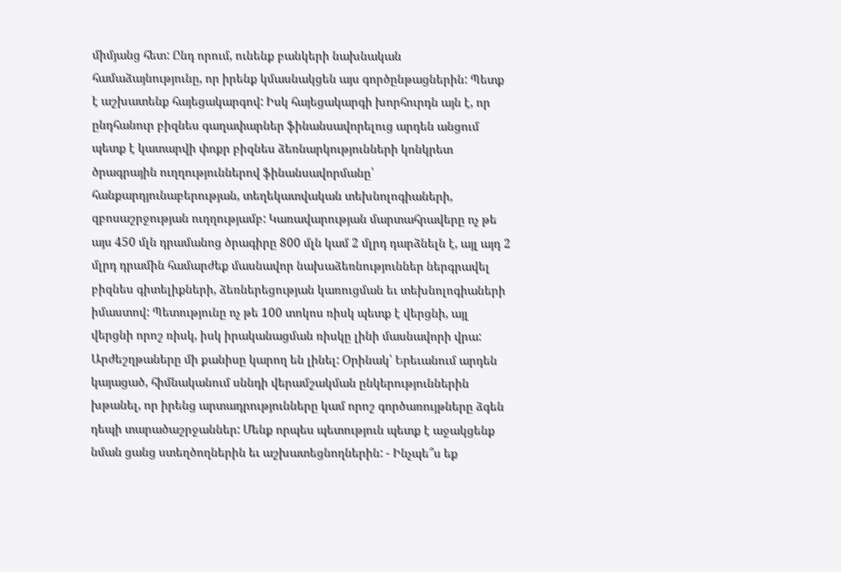միմյանց հետ: Ընդ որում, ունենք բանկերի նախնական համաձայնությունը, որ իրենք կմասնակցեն այս գործընթացներին: Պետք է աշխատենք հայեցակարգով: Իսկ հայեցակարգի խորհուրդն այն է, որ ընդհանուր բիզնես գաղափարներ ֆինանսավորելուց արդեն անցում պետք է կատարվի փոքր բիզնես ձեռնարկությունների կոնկրետ ծրագրային ուղղություններով ֆինանսավորմանը՝ հանքարդյունաբերության, տեղեկատվական տեխնոլոգիաների, զբոսաշրջության ուղղությամբ: Կառավարության մարտահրավերը ոչ թե այս 450 մլն դրամանոց ծրագիրը 800 մլն կամ 2 մլրդ դարձնելն է, այլ այդ 2 մլրդ դրամին համարժեք մասնավոր նախաձեռնություններ ներգրավել բիզնես գիտելիքների, ձեռներեցության կառուցման եւ տեխնոլոգիաների իմաստով: Պետությունը ոչ թե 100 տոկոս ռիսկ պետք է վերցնի, այլ վերցնի որոշ ռիսկ, իսկ իրականացման ռիսկը լինի մասնավորի վրա:
Արժեշղթաները մի քանիսը կարող են լինել: Օրինակ՝ Երեւանում արդեն կայացած, հիմնականում սննդի վերամշակման ընկերություններին խթանել, որ իրենց արտադրությունները կամ որոշ գործառույթները ձգեն դեպի տարածաշրջաններ: Մենք որպես պետություն պետք է աջակցենք նման ցանց ստեղծողներին եւ աշխատեցնողներին: - Ինչպե՞ս եք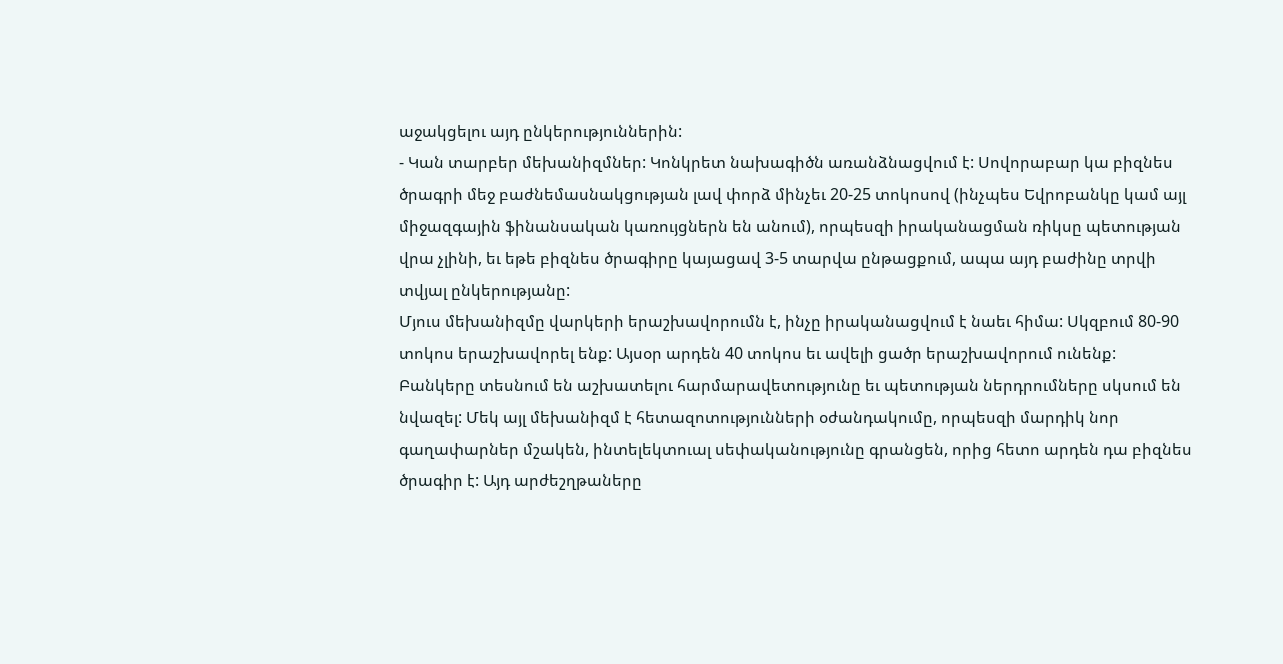աջակցելու այդ ընկերություններին:
- Կան տարբեր մեխանիզմներ: Կոնկրետ նախագիծն առանձնացվում է: Սովորաբար կա բիզնես ծրագրի մեջ բաժնեմասնակցության լավ փորձ մինչեւ 20-25 տոկոսով (ինչպես Եվրոբանկը կամ այլ միջազգային ֆինանսական կառույցներն են անում), որպեսզի իրականացման ռիկսը պետության վրա չլինի, եւ եթե բիզնես ծրագիրը կայացավ 3-5 տարվա ընթացքում, ապա այդ բաժինը տրվի տվյալ ընկերությանը:
Մյուս մեխանիզմը վարկերի երաշխավորումն է, ինչը իրականացվում է նաեւ հիմա: Սկզբում 80-90 տոկոս երաշխավորել ենք: Այսօր արդեն 40 տոկոս եւ ավելի ցածր երաշխավորում ունենք: Բանկերը տեսնում են աշխատելու հարմարավետությունը եւ պետության ներդրումները սկսում են նվազել: Մեկ այլ մեխանիզմ է հետազոտությունների օժանդակումը, որպեսզի մարդիկ նոր գաղափարներ մշակեն, ինտելեկտուալ սեփականությունը գրանցեն, որից հետո արդեն դա բիզնես ծրագիր է: Այդ արժեշղթաները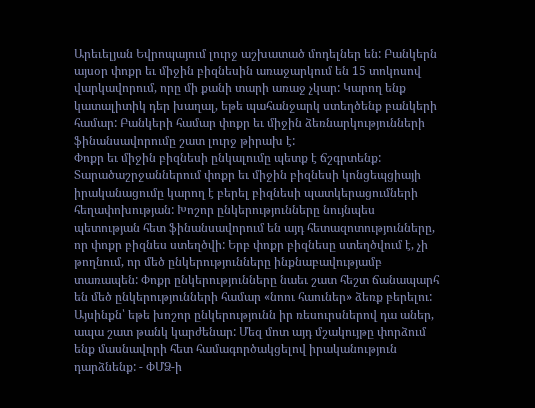Արեւելյան Եվրոպայում լուրջ աշխատած մոդելներ են: Բանկերն այսօր փոքր եւ միջին բիզնեսին առաջարկում են 15 տոկոսով վարկավորում, որը մի քանի տարի առաջ չկար: Կարող ենք կատալիտիկ դեր խաղալ, եթե պահանջարկ ստեղծենք բանկերի համար: Բանկերի համար փոքր եւ միջին ձեռնարկությունների ֆինանսավորումը շատ լուրջ թիրախ է:
Փոքր եւ միջին բիզնեսի ընկալումը պետք է ճշգրտենք: Տարածաշրջաններում փոքր եւ միջին բիզնեսի կոնցեպցիայի իրականացումը կարող է բերել բիզնեսի պատկերացումների հեղափոխության: Խոշոր ընկերությունները նույնպես պետության հետ ֆինանսավորում են այդ հետազոտությունները, որ փոքր բիզնես ստեղծվի: Երբ փոքր բիզնեսը ստեղծվում է, չի թողնում, որ մեծ ընկերությունները ինքնաբավությամբ տառապեն: Փոքր ընկերությունները նաեւ շատ հեշտ ճանապարհ են մեծ ընկերությունների համար «նոու հաուներ» ձեռք բերելու: Այսինքն՝ եթե խոշոր ընկերությունն իր ռեսուրսներով դա աներ, ապա շատ թանկ կարժենար: Մեզ մոտ այդ մշակույթը փորձում ենք մասնավորի հետ համագործակցելով իրականություն դարձնենք: - ՓՄՁ-ի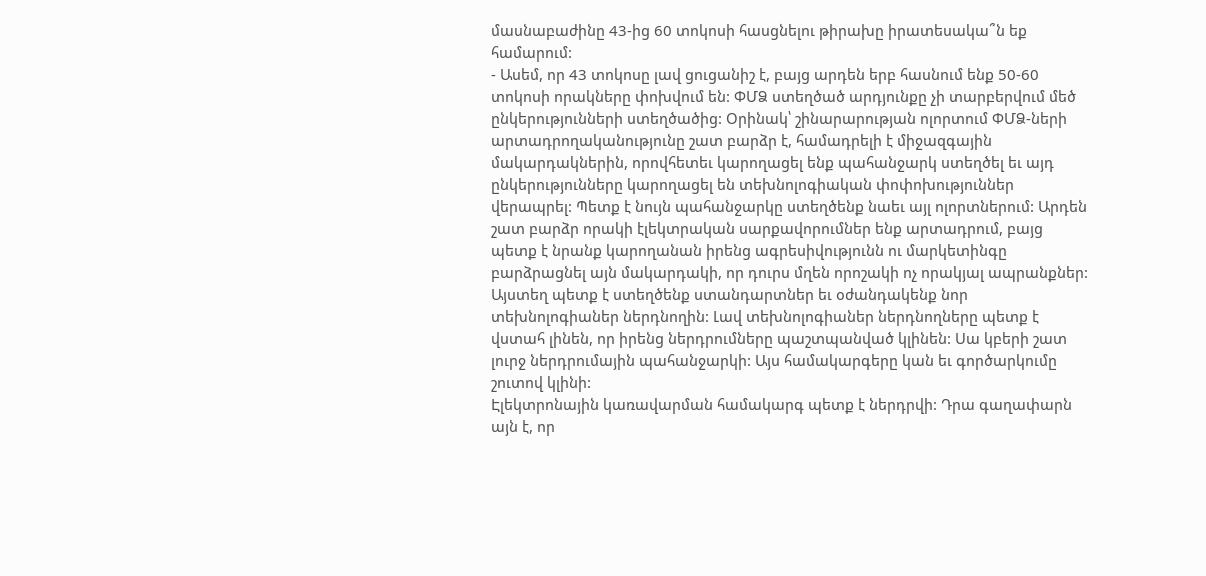մասնաբաժինը 43-ից 60 տոկոսի հասցնելու թիրախը իրատեսակա՞ն եք համարում:
- Ասեմ, որ 43 տոկոսը լավ ցուցանիշ է, բայց արդեն երբ հասնում ենք 50-60 տոկոսի որակները փոխվում են: ՓՄՁ ստեղծած արդյունքը չի տարբերվում մեծ ընկերությունների ստեղծածից: Օրինակ՝ շինարարության ոլորտում ՓՄՁ-ների արտադրողականությունը շատ բարձր է, համադրելի է միջազգային մակարդակներին, որովհետեւ կարողացել ենք պահանջարկ ստեղծել եւ այդ ընկերությունները կարողացել են տեխնոլոգիական փոփոխություններ վերապրել: Պետք է նույն պահանջարկը ստեղծենք նաեւ այլ ոլորտներում: Արդեն շատ բարձր որակի էլեկտրական սարքավորումներ ենք արտադրում, բայց պետք է նրանք կարողանան իրենց ագրեսիվությունն ու մարկետինգը բարձրացնել այն մակարդակի, որ դուրս մղեն որոշակի ոչ որակյալ ապրանքներ: Այստեղ պետք է ստեղծենք ստանդարտներ եւ օժանդակենք նոր տեխնոլոգիաներ ներդնողին: Լավ տեխնոլոգիաներ ներդնողները պետք է վստահ լինեն, որ իրենց ներդրումները պաշտպանված կլինեն: Սա կբերի շատ լուրջ ներդրումային պահանջարկի: Այս համակարգերը կան եւ գործարկումը շուտով կլինի:
Էլեկտրոնային կառավարման համակարգ պետք է ներդրվի: Դրա գաղափարն այն է, որ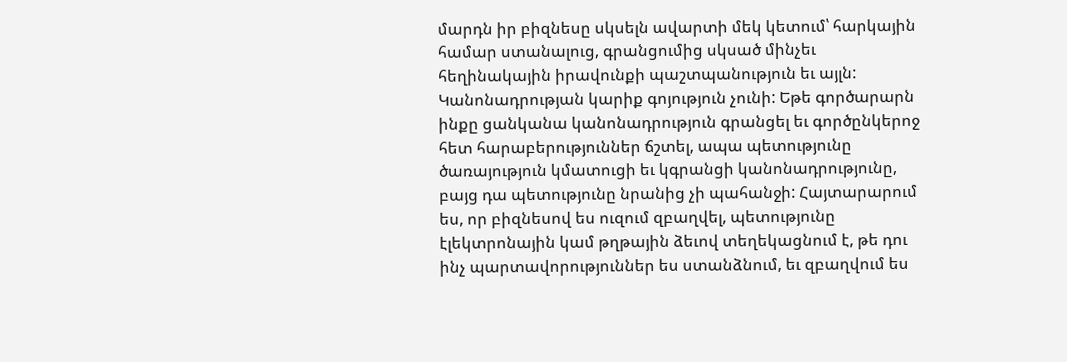մարդն իր բիզնեսը սկսելն ավարտի մեկ կետում՝ հարկային համար ստանալուց, գրանցումից սկսած մինչեւ հեղինակային իրավունքի պաշտպանություն եւ այլն: Կանոնադրության կարիք գոյություն չունի: Եթե գործարարն ինքը ցանկանա կանոնադրություն գրանցել եւ գործընկերոջ հետ հարաբերություններ ճշտել, ապա պետությունը ծառայություն կմատուցի եւ կգրանցի կանոնադրությունը, բայց դա պետությունը նրանից չի պահանջի: Հայտարարում ես, որ բիզնեսով ես ուզում զբաղվել, պետությունը էլեկտրոնային կամ թղթային ձեւով տեղեկացնում է, թե դու ինչ պարտավորություններ ես ստանձնում, եւ զբաղվում ես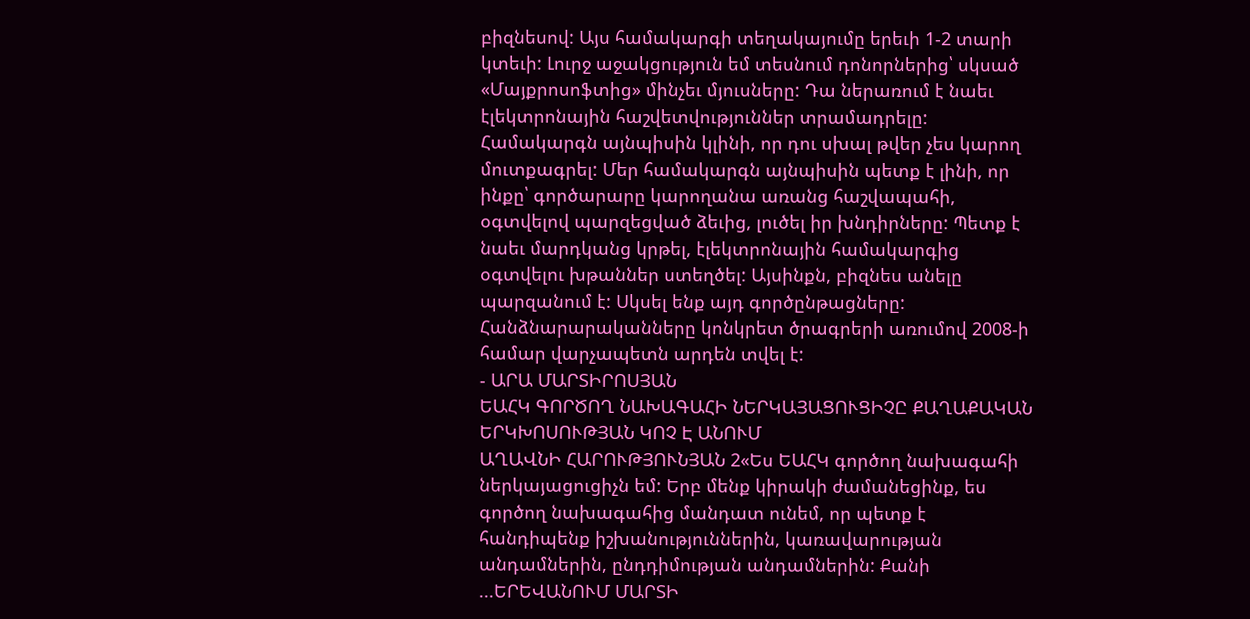բիզնեսով: Այս համակարգի տեղակայումը երեւի 1-2 տարի կտեւի: Լուրջ աջակցություն եմ տեսնում դոնորներից՝ սկսած «Մայքրոսոֆտից» մինչեւ մյուսները: Դա ներառում է նաեւ էլեկտրոնային հաշվետվություններ տրամադրելը: Համակարգն այնպիսին կլինի, որ դու սխալ թվեր չես կարող մուտքագրել: Մեր համակարգն այնպիսին պետք է լինի, որ ինքը՝ գործարարը կարողանա առանց հաշվապահի, օգտվելով պարզեցված ձեւից, լուծել իր խնդիրները: Պետք է նաեւ մարդկանց կրթել, էլեկտրոնային համակարգից օգտվելու խթաններ ստեղծել: Այսինքն, բիզնես անելը պարզանում է: Սկսել ենք այդ գործընթացները: Հանձնարարականները կոնկրետ ծրագրերի առումով 2008-ի համար վարչապետն արդեն տվել է:
- ԱՐԱ ՄԱՐՏԻՐՈՍՅԱՆ
ԵԱՀԿ ԳՈՐԾՈՂ ՆԱԽԱԳԱՀԻ ՆԵՐԿԱՅԱՑՈՒՑԻՉԸ ՔԱՂԱՔԱԿԱՆ ԵՐԿԽՈՍՈՒԹՅԱՆ ԿՈՉ Է ԱՆՈՒՄ
ԱՂԱՎՆԻ ՀԱՐՈՒԹՅՈՒՆՅԱՆ 2«Ես ԵԱՀԿ գործող նախագահի ներկայացուցիչն եմ: Երբ մենք կիրակի ժամանեցինք, ես գործող նախագահից մանդատ ունեմ, որ պետք է հանդիպենք իշխանություններին, կառավարության անդամներին, ընդդիմության անդամներին: Քանի ...ԵՐԵՎԱՆՈՒՄ ՄԱՐՏԻ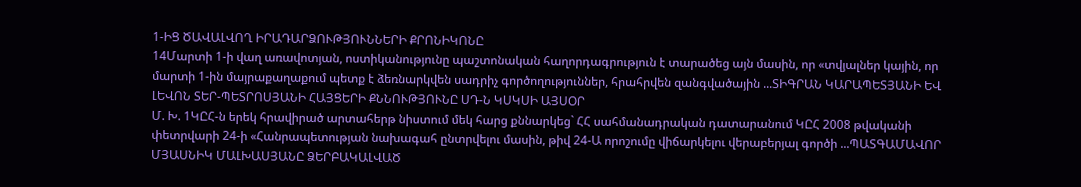1-ԻՑ ԾԱՎԱԼՎՈՂ ԻՐԱԴԱՐՁՈՒԹՅՈՒՆՆԵՐԻ ՔՐՈՆԻԿՈՆԸ
14Մարտի 1-ի վաղ առավոտյան, ոստիկանությունը պաշտոնական հաղորդագրություն է տարածեց այն մասին, որ «տվյալներ կային, որ մարտի 1-ին մայրաքաղաքում պետք է ձեռնարկվեն սադրիչ գործողություններ, հրահրվեն զանգվածային ...ՏԻԳՐԱՆ ԿԱՐԱՊԵՏՅԱՆԻ ԵՎ ԼԵՎՈՆ ՏԵՐ-ՊԵՏՐՈՍՅԱՆԻ ՀԱՅՑԵՐԻ ՔՆՆՈՒԹՅՈՒՆԸ ՍԴ-Ն ԿՍԿՍԻ ԱՅՍՕՐ
Մ. Խ. 1ԿԸՀ-ն երեկ հրավիրած արտահերթ նիստում մեկ հարց քննարկեց` ՀՀ սահմանադրական դատարանում ԿԸՀ 2008 թվականի փետրվարի 24-ի «Հանրապետության նախագահ ընտրվելու մասին, թիվ 24-Ա որոշումը վիճարկելու վերաբերյալ գործի ...ՊԱՏԳԱՄԱՎՈՐ ՄՅԱՍՆԻԿ ՄԱԼԽԱՍՅԱՆԸ ՁԵՐԲԱԿԱԼՎԱԾ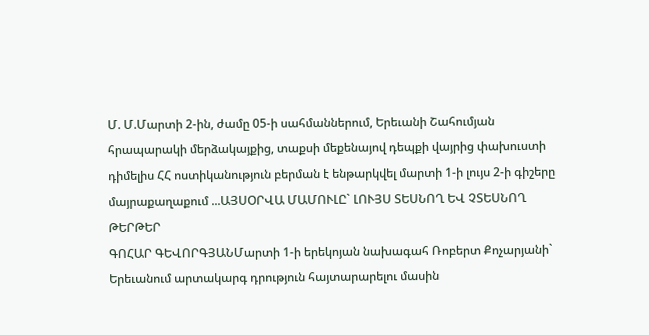Մ. Մ.Մարտի 2-ին, ժամը 05-ի սահմաններում, Երեւանի Շահումյան հրապարակի մերձակայքից, տաքսի մեքենայով դեպքի վայրից փախուստի դիմելիս ՀՀ ոստիկանություն բերման է ենթարկվել մարտի 1-ի լույս 2-ի գիշերը մայրաքաղաքում ...ԱՅՍՕՐՎԱ ՄԱՄՈՒԼԸ` ԼՈՒՅՍ ՏԵՍՆՈՂ ԵՎ ՉՏԵՍՆՈՂ ԹԵՐԹԵՐ
ԳՈՀԱՐ ԳԵՎՈՐԳՅԱՆՄարտի 1-ի երեկոյան նախագահ Ռոբերտ Քոչարյանի` Երեւանում արտակարգ դրություն հայտարարելու մասին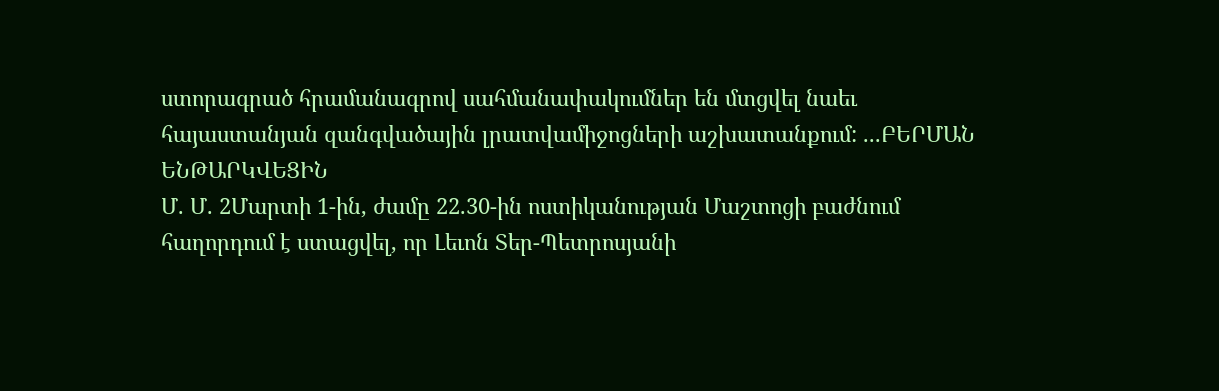ստորագրած հրամանագրով սահմանափակումներ են մտցվել նաեւ հայաստանյան զանգվածային լրատվամիջոցների աշխատանքում: ...ԲԵՐՄԱՆ ԵՆԹԱՐԿՎԵՑԻՆ
Մ. Մ. 2Մարտի 1-ին, ժամը 22.30-ին ոստիկանության Մաշտոցի բաժնում հաղորդում է ստացվել, որ Լեւոն Տեր-Պետրոսյանի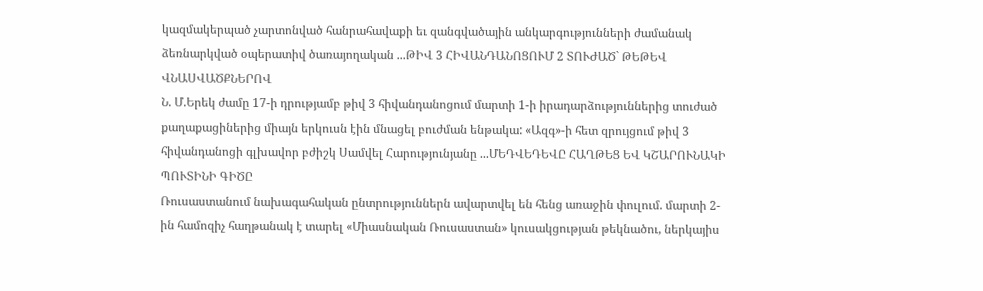կազմակերպած չարտոնված հանրահավաքի եւ զանգվածային անկարգությունների ժամանակ ձեռնարկված օպերատիվ ծառայողական ...ԹԻՎ 3 ՀԻՎԱՆԴԱՆՈՑՈՒՄ 2 ՏՈՒԺԱԾ` ԹԵԹԵՎ ՎՆԱՍՎԱԾՔՆԵՐՈՎ
Ն. Մ.Երեկ ժամը 17-ի դրությամբ թիվ 3 հիվանդանոցում մարտի 1-ի իրադարձություններից տուժած քաղաքացիներից միայն երկուսն էին մնացել բուժման ենթակա: «Ազգ»-ի հետ զրույցում թիվ 3 հիվանդանոցի գլխավոր բժիշկ Սամվել Հարությունյանը ...ՄԵԴՎԵԴԵՎԸ ՀԱՂԹԵՑ ԵՎ ԿՇԱՐՈՒՆԱԿԻ ՊՈՒՏԻՆԻ ԳԻԾԸ
Ռուսաստանում նախագահական ընտրություններն ավարտվել են հենց առաջին փուլում. մարտի 2-ին համոզիչ հաղթանակ է տարել «Միասնական Ռուսաստան» կուսակցության թեկնածու, ներկայիս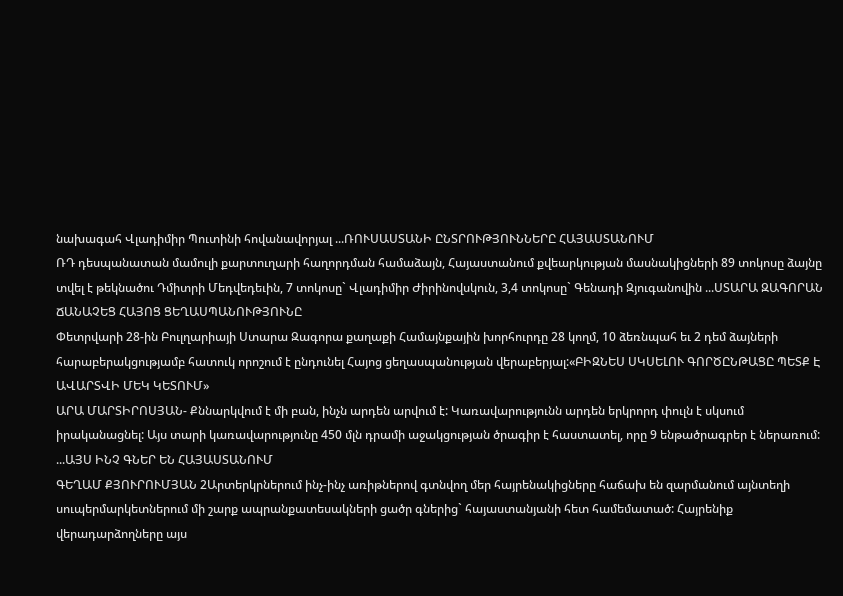նախագահ Վլադիմիր Պուտինի հովանավորյալ ...ՌՈՒՍԱՍՏԱՆԻ ԸՆՏՐՈՒԹՅՈՒՆՆԵՐԸ ՀԱՅԱՍՏԱՆՈՒՄ
ՌԴ դեսպանատան մամուլի քարտուղարի հաղորդման համաձայն, Հայաստանում քվեարկության մասնակիցների 89 տոկոսը ձայնը տվել է թեկնածու Դմիտրի Մեդվեդեւին, 7 տոկոսը` Վլադիմիր Ժիրինովսկուն, 3,4 տոկոսը` Գենադի Զյուգանովին ...ՍՏԱՐԱ ԶԱԳՈՐԱՆ ՃԱՆԱՉԵՑ ՀԱՅՈՑ ՑԵՂԱՍՊԱՆՈՒԹՅՈՒՆԸ
Փետրվարի 28-ին Բուլղարիայի Ստարա Զագորա քաղաքի Համայնքային խորհուրդը 28 կողմ, 10 ձեռնպահ եւ 2 դեմ ձայների հարաբերակցությամբ հատուկ որոշում է ընդունել Հայոց ցեղասպանության վերաբերյալ:«ԲԻԶՆԵՍ ՍԿՍԵԼՈՒ ԳՈՐԾԸՆԹԱՑԸ ՊԵՏՔ Է ԱՎԱՐՏՎԻ ՄԵԿ ԿԵՏՈՒՄ»
ԱՐԱ ՄԱՐՏԻՐՈՍՅԱՆ- Քննարկվում է մի բան, ինչն արդեն արվում է: Կառավարությունն արդեն երկրորդ փուլն է սկսում իրականացնել: Այս տարի կառավարությունը 450 մլն դրամի աջակցության ծրագիր է հաստատել, որը 9 ենթածրագրեր է ներառում: ...ԱՅՍ ԻՆՉ ԳՆԵՐ ԵՆ ՀԱՅԱՍՏԱՆՈՒՄ
ԳԵՂԱՄ ՔՅՈՒՐՈՒՄՅԱՆ 2Արտերկրներում ինչ-ինչ առիթներով գտնվող մեր հայրենակիցները հաճախ են զարմանում այնտեղի սուպերմարկետներում մի շարք ապրանքատեսակների ցածր գներից` հայաստանյանի հետ համեմատած: Հայրենիք վերադարձողները այս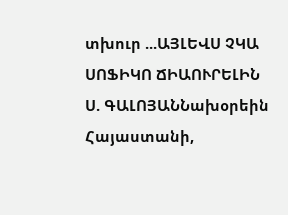տխուր ...ԱՅԼԵՎՍ ՉԿԱ ՍՈՖԻԿՈ ՃԻԱՈՒՐԵԼԻՆ
Ս. ԳԱԼՈՅԱՆՆախօրեին Հայաստանի,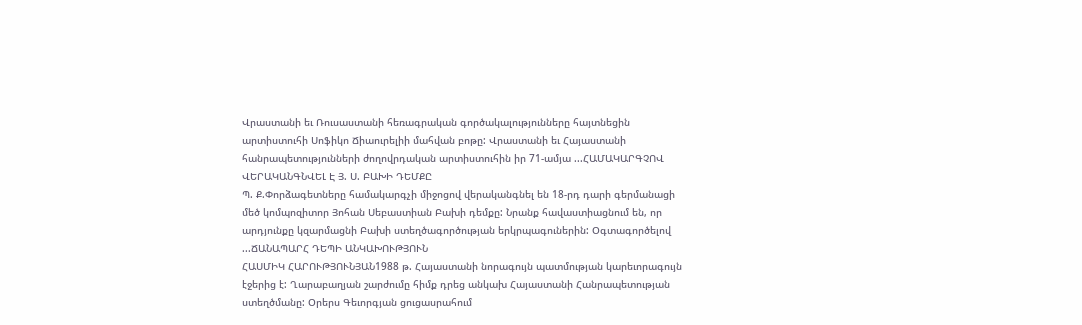Վրաստանի եւ Ռուսաստանի հեռագրական գործակալությունները հայտնեցին արտիստուհի Սոֆիկո Ճիաուրելիի մահվան բոթը: Վրաստանի եւ Հայաստանի հանրապետությունների ժողովրդական արտիստուհին իր 71-ամյա ...ՀԱՄԱԿԱՐԳՉՈՎ ՎԵՐԱԿԱՆԳՆՎԵԼ Է Յ. Ս. ԲԱԽԻ ԴԵՄՔԸ
Պ. Ք.Փորձագետները համակարգչի միջոցով վերականգնել են 18-րդ դարի գերմանացի մեծ կոմպոզիտոր Յոհան Սեբաստիան Բախի դեմքը: Նրանք հավաստիացնում են, որ արդյունքը կզարմացնի Բախի ստեղծագործության երկրպագուներին: Օգտագործելով ...ՃԱՆԱՊԱՐՀ ԴԵՊԻ ԱՆԿԱԽՈՒԹՅՈՒՆ
ՀԱՍՄԻԿ ՀԱՐՈՒԹՅՈՒՆՅԱՆ1988 թ. Հայաստանի նորագույն պատմության կարեւորագույն էջերից է: Ղարաբաղյան շարժումը հիմք դրեց անկախ Հայաստանի Հանրապետության ստեղծմանը: Օրերս Գեւորգյան ցուցասրահում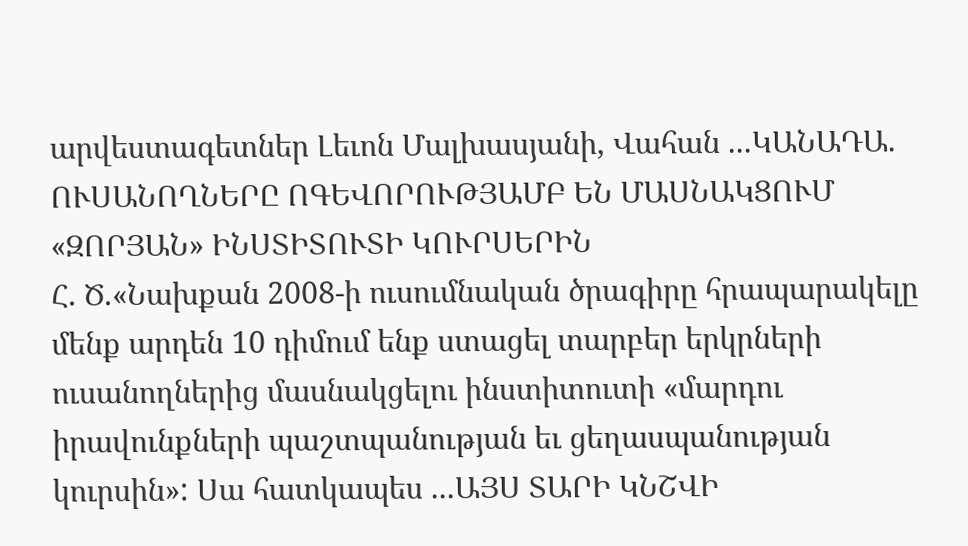արվեստագետներ Լեւոն Մալխասյանի, Վահան ...ԿԱՆԱԴԱ. ՈՒՍԱՆՈՂՆԵՐԸ ՈԳԵՎՈՐՈՒԹՅԱՄԲ ԵՆ ՄԱՍՆԱԿՑՈՒՄ «ԶՈՐՅԱՆ» ԻՆՍՏԻՏՈՒՏԻ ԿՈՒՐՍԵՐԻՆ
Հ. Ծ.«Նախքան 2008-ի ուսումնական ծրագիրը հրապարակելը մենք արդեն 10 դիմում ենք ստացել տարբեր երկրների ուսանողներից մասնակցելու ինստիտուտի «մարդու իրավունքների պաշտպանության եւ ցեղասպանության կուրսին»: Սա հատկապես ...ԱՅՍ ՏԱՐԻ ԿՆՇՎԻ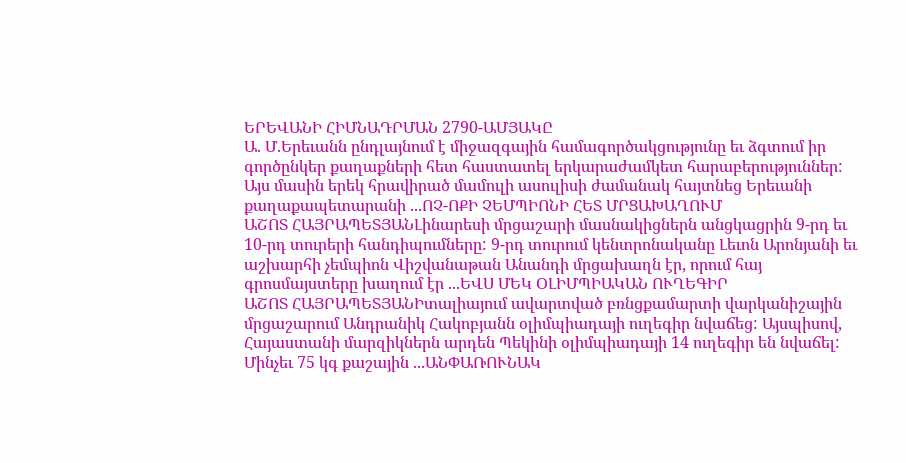ԵՐԵՎԱՆԻ ՀԻՄՆԱԴՐՄԱՆ 2790-ԱՄՅԱԿԸ
Ա. Մ.Երեւանն ընդլայնում է միջազգային համագործակցությունը եւ ձգտում իր գործընկեր քաղաքների հետ հաստատել երկարաժամկետ հարաբերություններ: Այս մասին երեկ հրավիրած մամուլի ասուլիսի ժամանակ հայտնեց Երեւանի քաղաքապետարանի ...ՈՉ-ՈՔԻ ՉԵՄՊԻՈՆԻ ՀԵՏ ՄՐՑԱԽԱՂՈՒՄ
ԱՇՈՏ ՀԱՅՐԱՊԵՏՅԱՆԼինարեսի մրցաշարի մասնակիցներն անցկացրին 9-րդ եւ 10-րդ տուրերի հանդիպումները: 9-րդ տուրում կենտրոնականը Լեւոն Արոնյանի եւ աշխարհի չեմպիոն Վիշվանաթան Անանդի մրցախաղն էր, որում հայ գրոսմայստերը խաղում էր ...ԵՎՍ ՄԵԿ ՕԼԻՄՊԻԱԿԱՆ ՈՒՂԵԳԻՐ
ԱՇՈՏ ՀԱՅՐԱՊԵՏՅԱՆԻտալիայում ավարտված բռնցքամարտի վարկանիշային մրցաշարում Անդրանիկ Հակոբյանն օլիմպիադայի ուղեգիր նվաճեց: Այսպիսով, Հայաստանի մարզիկներն արդեն Պեկինի օլիմպիադայի 14 ուղեգիր են նվաճել: Մինչեւ 75 կգ քաշային ...ԱՆՓԱՌՈՒՆԱԿ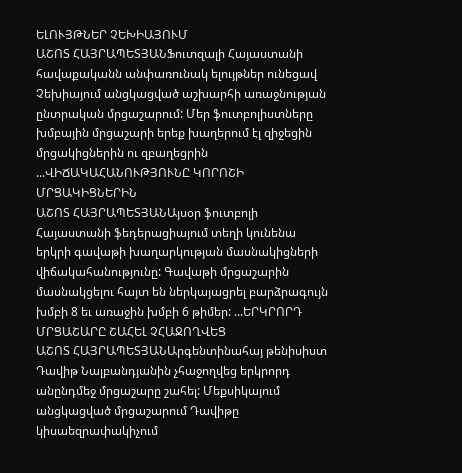ԵԼՈՒՅԹՆԵՐ ՉԵԽԻԱՅՈՒՄ
ԱՇՈՏ ՀԱՅՐԱՊԵՏՅԱՆՖուտզալի Հայաստանի հավաքականն անփառունակ ելույթներ ունեցավ Չեխիայում անցկացված աշխարհի առաջնության ընտրական մրցաշարում: Մեր ֆուտբոլիստները խմբային մրցաշարի երեք խաղերում էլ զիջեցին մրցակիցներին ու զբաղեցրին ...ՎԻՃԱԿԱՀԱՆՈՒԹՅՈՒՆԸ ԿՈՐՈՇԻ ՄՐՑԱԿԻՑՆԵՐԻՆ
ԱՇՈՏ ՀԱՅՐԱՊԵՏՅԱՆԱյսօր ֆուտբոլի Հայաստանի ֆեդերացիայում տեղի կունենա երկրի գավաթի խաղարկության մասնակիցների վիճակահանությունը: Գավաթի մրցաշարին մասնակցելու հայտ են ներկայացրել բարձրագույն խմբի 8 եւ առաջին խմբի 6 թիմեր: ...ԵՐԿՐՈՐԴ ՄՐՑԱՇԱՐԸ ՇԱՀԵԼ ՉՀԱՋՈՂՎԵՑ
ԱՇՈՏ ՀԱՅՐԱՊԵՏՅԱՆԱրգենտինահայ թենիսիստ Դավիթ Նալբանդյանին չհաջողվեց երկրորդ անընդմեջ մրցաշարը շահել: Մեքսիկայում անցկացված մրցաշարում Դավիթը կիսաեզրափակիչում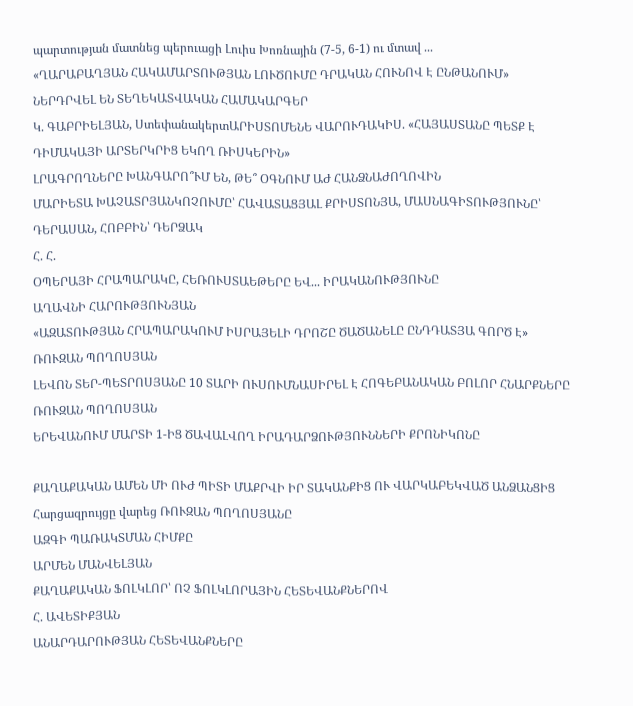պարտության մատնեց պերուացի Լուիս Խոռնային (7-5, 6-1) ու մտավ ...
«ՂԱՐԱԲԱՂՅԱՆ ՀԱԿԱՄԱՐՏՈՒԹՅԱՆ ԼՈՒԾՈՒՄԸ ԴՐԱԿԱՆ ՀՈՒՆՈՎ Է ԸՆԹԱՆՈՒՄ»
ՆԵՐԴՐՎԵԼ ԵՆ ՏԵՂԵԿԱՏՎԱԿԱՆ ՀԱՄԱԿԱՐԳԵՐ
Կ. ԳԱԲՐԻԵԼՅԱՆ, ՍտեփանակերտԱՐԻՍՏՈՄԵՆԵ ՎԱՐՈՒԴԱԿԻՍ. «ՀԱՅԱՍՏԱՆԸ ՊԵՏՔ Է ԴԻՄԱԿԱՅԻ ԱՐՏԵՐԿՐԻՑ ԵԿՈՂ ՌԻՍԿԵՐԻՆ»
ԼՐԱԳՐՈՂՆԵՐԸ ԽԱՆԳԱՐՈ՞ՒՄ ԵՆ, ԹԵ՞ ՕԳՆՈՒՄ ԱԺ ՀԱՆՁՆԱԺՈՂՈՎԻՆ
ՄԱՐԻԵՏԱ ԽԱՉԱՏՐՅԱՆԿՈՉՈՒՄԸ՝ ՀԱՎԱՏԱՑՅԱԼ ՔՐԻՍՏՈՆՅԱ, ՄԱՍՆԱԳԻՏՈՒԹՅՈՒՆԸ՝ ԴԵՐԱՍԱՆ, ՀՈԲԲԻՆ՝ ԴԵՐՁԱԿ
Հ. Հ.
ՕՊԵՐԱՅԻ ՀՐԱՊԱՐԱԿԸ, ՀԵՌՈՒՍՏԱԵԹԵՐԸ ԵՎ... ԻՐԱԿԱՆՈՒԹՅՈՒՆԸ
ԱՂԱՎՆԻ ՀԱՐՈՒԹՅՈՒՆՅԱՆ
«ԱԶԱՏՈՒԹՅԱՆ ՀՐԱՊԱՐԱԿՈՒՄ ԻՍՐԱՅԵԼԻ ԴՐՈՇԸ ԾԱԾԱՆԵԼԸ ԸՆԴԴԱՏՅԱ ԳՈՐԾ Է»
ՌՈՒԶԱՆ ՊՈՂՈՍՅԱՆ
ԼԵՎՈՆ ՏԵՐ-ՊԵՏՐՈՍՅԱՆԸ 10 ՏԱՐԻ ՈՒՍՈՒՄՆԱՍԻՐԵԼ Է ՀՈԳԵԲԱՆԱԿԱՆ ԲՈԼՈՐ ՀՆԱՐՔՆԵՐԸ
ՌՈՒԶԱՆ ՊՈՂՈՍՅԱՆ
ԵՐԵՎԱՆՈՒՄ ՄԱՐՏԻ 1-ԻՑ ԾԱՎԱԼՎՈՂ ԻՐԱԴԱՐՁՈՒԹՅՈՒՆՆԵՐԻ ՔՐՈՆԻԿՈՆԸ

ՔԱՂԱՔԱԿԱՆ ԱՄԵՆ ՄԻ ՈՒԺ ՊԻՏԻ ՄԱՔՐՎԻ ԻՐ ՏԱԿԱՆՔԻՑ ՈՒ ՎԱՐԿԱԲԵԿՎԱԾ ԱՆՁԱՆՑԻՑ
Հարցազրույցը վարեց ՌՈՒԶԱՆ ՊՈՂՈՍՅԱՆԸ
ԱԶԳԻ ՊԱՌԱԿՏՄԱՆ ՀԻՄՔԸ
ԱՐՄԵՆ ՄԱՆՎԵԼՅԱՆ
ՔԱՂԱՔԱԿԱՆ ՖՈԼԿԼՈՐ՝ ՈՉ ՖՈԼԿԼՈՐԱՅԻՆ ՀԵՏԵՎԱՆՔՆԵՐՈՎ
Հ. ԱՎԵՏԻՔՅԱՆ
ԱՆԱՐԴԱՐՈՒԹՅԱՆ ՀԵՏԵՎԱՆՔՆԵՐԸ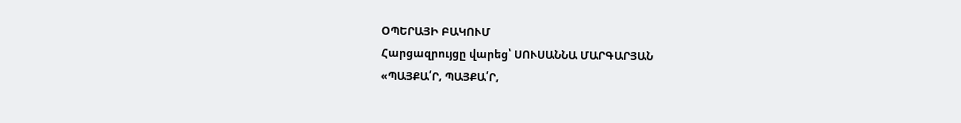ՕՊԵՐԱՅԻ ԲԱԿՈՒՄ
Հարցազրույցը վարեց՝ ՍՈՒՍԱՆՆԱ ՄԱՐԳԱՐՅԱՆ
«ՊԱՅՔԱ՛Ր, ՊԱՅՔԱ՛Ր,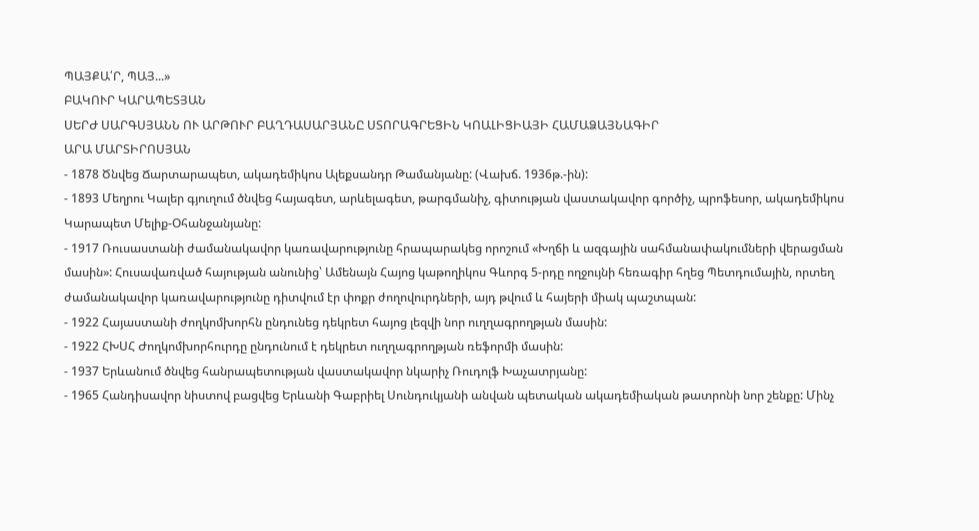ՊԱՅՔԱ՛Ր, ՊԱՅ...»
ԲԱԿՈՒՐ ԿԱՐԱՊԵՏՅԱՆ
ՍԵՐԺ ՍԱՐԳՍՅԱՆՆ ՈՒ ԱՐԹՈՒՐ ԲԱՂԴԱՍԱՐՅԱՆԸ ՍՏՈՐԱԳՐԵՑԻՆ ԿՈԱԼԻՑԻԱՅԻ ՀԱՄԱՁԱՅՆԱԳԻՐ
ԱՐԱ ՄԱՐՏԻՐՈՍՅԱՆ
- 1878 Ծնվեց Ճարտարապետ, ակադեմիկոս Ալեքսանդր Թամանյանը: (Վախճ. 1936թ.-ին):
- 1893 Մեղրու Կալեր գյուղում ծնվեց հայագետ, արևելագետ, թարգմանիչ, գիտության վաստակավոր գործիչ, պրոֆեսոր, ակադեմիկոս Կարապետ Մելիք-Օհանջանյանը:
- 1917 Ռուսաստանի ժամանակավոր կառավարությունը հրապարակեց որոշում «Խղճի և ազգային սահմանափակումների վերացման մասին»: Հուսավառված հայության անունից՝ Ամենայն Հայոց կաթողիկոս Գևորգ 5-րդը ողջույնի հեռագիր հղեց Պետդումային, որտեղ ժամանակավոր կառավարությունը դիտվում էր փոքր ժողովուրդների, այդ թվում և հայերի միակ պաշտպան:
- 1922 Հայաստանի ժողկոմխորհն ընդունեց դեկրետ հայոց լեզվի նոր ուղղագրողթյան մասին:
- 1922 ՀԽՍՀ Ժողկոմխորհուրդը ընդունում է դեկրետ ուղղագրողթյան ռեֆորմի մասին:
- 1937 Երևանում ծնվեց հանրապետության վաստակավոր նկարիչ Ռուդոլֆ Խաչատրյանը:
- 1965 Հանդիսավոր նիստով բացվեց Երևանի Գաբրիել Սունդուկյանի անվան պետական ակադեմիական թատրոնի նոր շենքը: Մինչ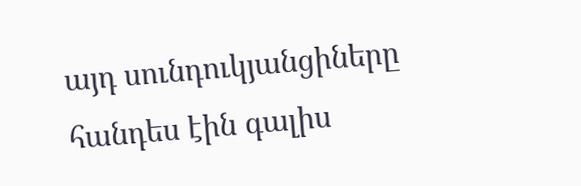այդ սունդուկյանցիները հանդես էին գալիս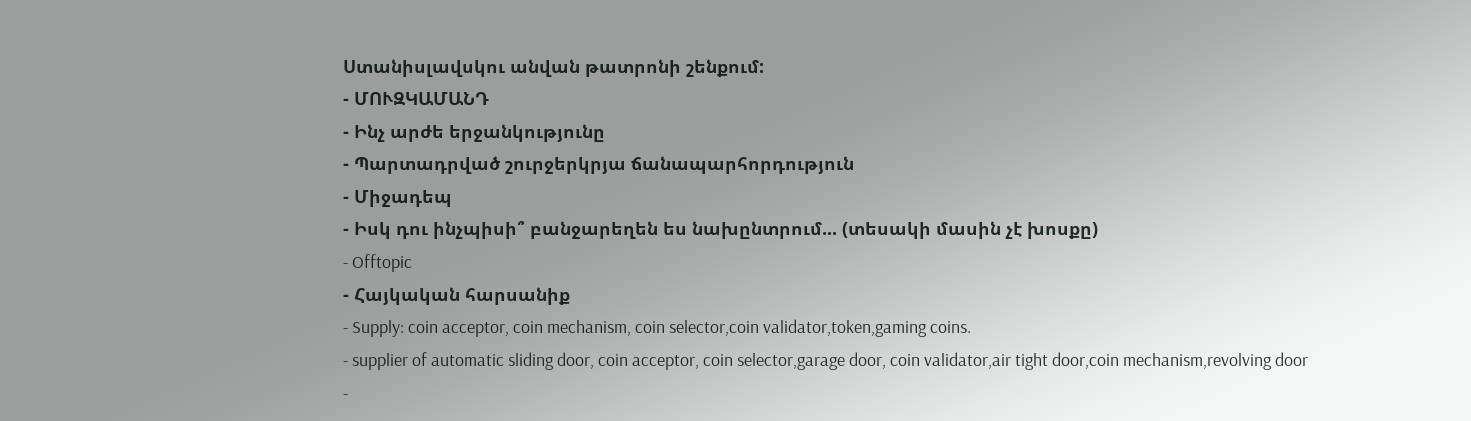Ստանիսլավսկու անվան թատրոնի շենքում:
- ՄՈՒԶԿԱՄԱՆԴ
- Ինչ արժե երջանկությունը
- Պարտադրված շուրջերկրյա ճանապարհորդություն
- Միջադեպ
- Իսկ դու ինչպիսի՞ բանջարեղեն ես նախընտրում... (տեսակի մասին չէ խոսքը)
- Offtopic
- Հայկական հարսանիք
- Supply: coin acceptor, coin mechanism, coin selector,coin validator,token,gaming coins.
- supplier of automatic sliding door, coin acceptor, coin selector,garage door, coin validator,air tight door,coin mechanism,revolving door
-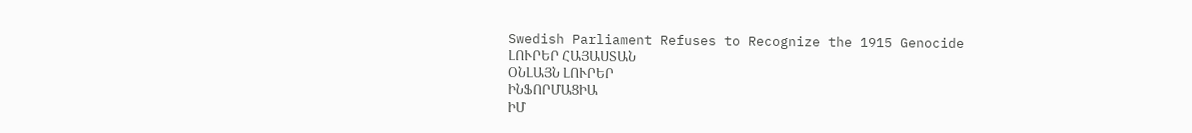Swedish Parliament Refuses to Recognize the 1915 Genocide
ԼՈՒՐԵՐ ՀԱՅԱՍՏԱՆ
ՕՆԼԱՅՆ ԼՈՒՐԵՐ
ԻՆՖՈՐՄԱՑԻԱ
ԻՄ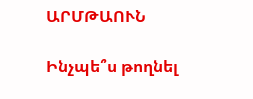ԱՐՄԹԱՈՒՆ

Ինչպե՞ս թողնել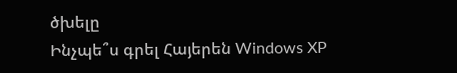ծխելը
Ինչպե՞ս գրել Հայերեն Windows XP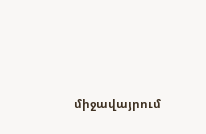միջավայրում